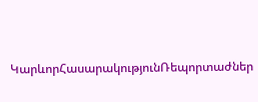ԿարևորՀասարակությունՌեպորտաժներ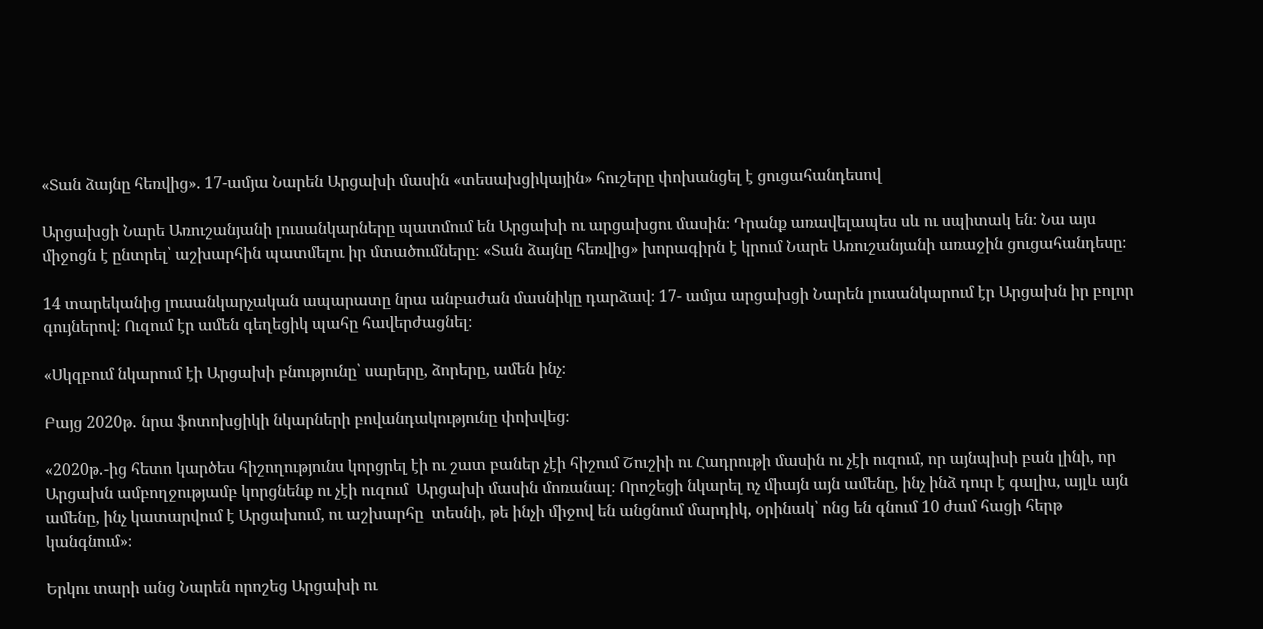«Տան ձայնը հեռվից». 17-ամյա Նարեն Արցախի մասին «տեսախցիկային» հուշերը փոխանցել է ցուցահանդեսով

Արցախցի Նարե Առուշանյանի լուսանկարները պատմում են Արցախի ու արցախցու մասին։ Դրանք առավելապես սև ու սպիտակ են։ Նա այս միջոցն է ընտրել՝ աշխարհին պատմելու իր մտածումները։ «Տան ձայնը հեռվից» խորագիրն է կրում Նարե Առուշանյանի առաջին ցուցահանդեսը։

14 տարեկանից լուսանկարչական ապարատը նրա անբաժան մասնիկը դարձավ։ 17- ամյա արցախցի Նարեն լուսանկարում էր Արցախն իր բոլոր գույներով։ Ուզում էր ամեն գեղեցիկ պահը հավերժացնել։

«Սկզբում նկարում էի Արցախի բնությունը՝ սարերը, ձորերը, ամեն ինչ։

Բայց 2020թ․ նրա ֆոտոխցիկի նկարների բովանդակությունը փոխվեց։

«2020թ․-ից հետո կարծես հիշողությունս կորցրել էի ու շատ բաներ չէի հիշում Շուշիի ու Հադրութի մասին ու չէի ուզում, որ այնպիսի բան լինի, որ Արցախն ամբողջությամբ կորցնենք ու չէի ուզում  Արցախի մասին մոռանալ։ Որոշեցի նկարել ոչ միայն այն ամենը, ինչ ինձ դուր է գալիս, այլև այն ամենը, ինչ կատարվում է Արցախում, ու աշխարհը  տեսնի, թե ինչի միջով են անցնում մարդիկ, օրինակ՝ ոնց են գնում 10 ժամ հացի հերթ կանգնում»։

Երկու տարի անց Նարեն որոշեց Արցախի ու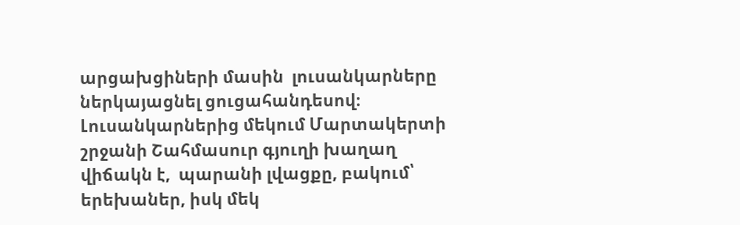արցախցիների մասին  լուսանկարները ներկայացնել ցուցահանդեսով։ Լուսանկարներից մեկում Մարտակերտի շրջանի Շահմասուր գյուղի խաղաղ վիճակն է,  պարանի լվացքը, բակում՝ երեխաներ, իսկ մեկ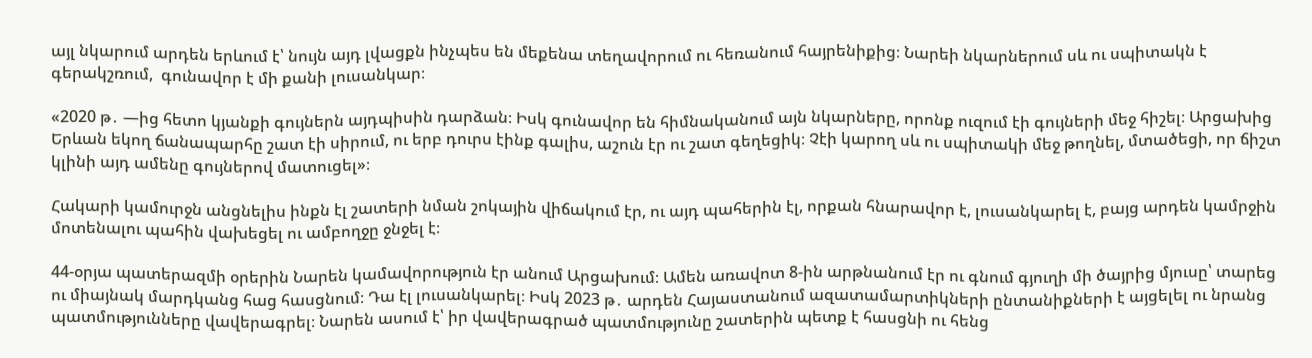այլ նկարում արդեն երևում է՝ նույն այդ լվացքն ինչպես են մեքենա տեղավորում ու հեռանում հայրենիքից։ Նարեի նկարներում սև ու սպիտակն է գերակշռում,  գունավոր է մի քանի լուսանկար։

«2020 թ․ —ից հետո կյանքի գույներն այդպիսին դարձան։ Իսկ գունավոր են հիմնականում այն նկարները, որոնք ուզում էի գույների մեջ հիշել։ Արցախից Երևան եկող ճանապարհը շատ էի սիրում, ու երբ դուրս էինք գալիս, աշուն էր ու շատ գեղեցիկ։ Չէի կարող սև ու սպիտակի մեջ թողնել, մտածեցի, որ ճիշտ կլինի այդ ամենը գույներով մատուցել»։

Հակարի կամուրջն անցնելիս ինքն էլ շատերի նման շոկային վիճակում էր, ու այդ պահերին էլ, որքան հնարավոր է, լուսանկարել է, բայց արդեն կամրջին մոտենալու պահին վախեցել ու ամբողջը ջնջել է։

44-օրյա պատերազմի օրերին Նարեն կամավորություն էր անում Արցախում։ Ամեն առավոտ 8-ին արթնանում էր ու գնում գյուղի մի ծայրից մյուսը՝ տարեց ու միայնակ մարդկանց հաց հասցնում։ Դա էլ լուսանկարել։ Իսկ 2023 թ․ արդեն Հայաստանում ազատամարտիկների ընտանիքների է այցելել ու նրանց պատմությունները վավերագրել։ Նարեն ասում է՝ իր վավերագրած պատմությունը շատերին պետք է հասցնի ու հենց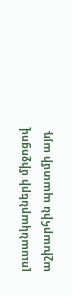լուսանկարների միջոցով աշխարհին պատմի այդ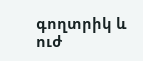գողտրիկ և ուժ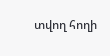տվող հողի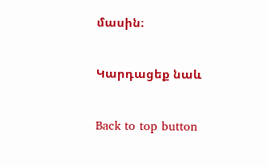մասին։

Կարդացեք նաև

Back to top button